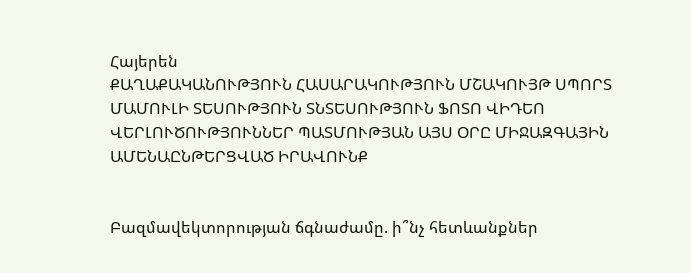Հայերեն
ՔԱՂԱՔԱԿԱՆՈՒԹՅՈՒՆ ՀԱՍԱՐԱԿՈՒԹՅՈՒՆ ՄՇԱԿՈՒՅԹ ՍՊՈՐՏ ՄԱՄՈՒԼԻ ՏԵՍՈՒԹՅՈՒՆ ՏՆՏԵՍՈՒԹՅՈՒՆ ՖՈՏՈ ՎԻԴԵՈ ՎԵՐԼՈՒԾՈՒԹՅՈՒՆՆԵՐ ՊԱՏՄՈՒԹՅԱՆ ԱՅՍ ՕՐԸ ՄԻՋԱԶԳԱՅԻՆ ԱՄԵՆԱԸՆԹԵՐՑՎԱԾ ԻՐԱՎՈՒՆՔ


Բազմավեկտորության ճգնաժամը. ի՞նչ հետևանքներ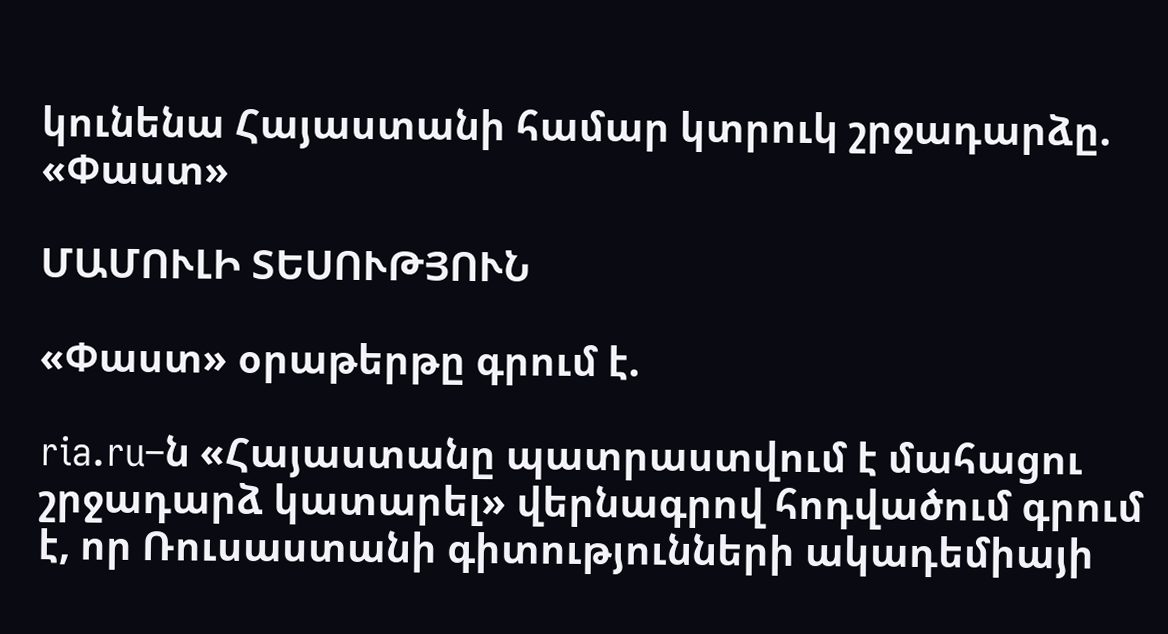կունենա Հայաստանի համար կտրուկ շրջադարձը. «Փաստ»

ՄԱՄՈՒԼԻ ՏԵՍՈՒԹՅՈՒՆ

«Փաստ» օրաթերթը գրում է.

ria.ru–ն «Հայաստանը պատրաստվում է մահացու շրջադարձ կատարել» վերնագրով հոդվածում գրում է, որ Ռուսաստանի գիտությունների ակադեմիայի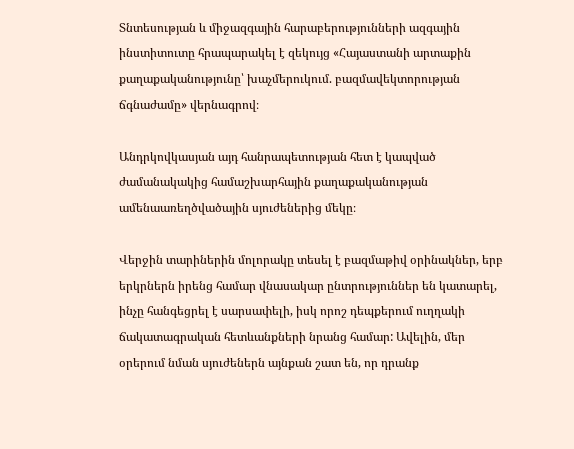Տնտեսության և միջազգային հարաբերությունների ազգային ինստիտուտը հրապարակել է զեկույց «Հայաստանի արտաքին քաղաքականությունը՝ խաչմերուկում. բազմավեկտորության ճգնաժամը» վերնագրով։

Անդրկովկասյան այդ հանրապետության հետ է կապված ժամանակակից համաշխարհային քաղաքականության ամենաառեղծվածային սյուժեներից մեկը։

Վերջին տարիներին մոլորակը տեսել է բազմաթիվ օրինակներ, երբ երկրներն իրենց համար վնասակար ընտրություններ են կատարել, ինչը հանգեցրել է սարսափելի, իսկ որոշ դեպքերում ուղղակի ճակատագրական հետևանքների նրանց համար: Ավելին, մեր օրերում նման սյուժեներն այնքան շատ են, որ դրանք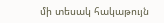մի տեսակ հակաթույն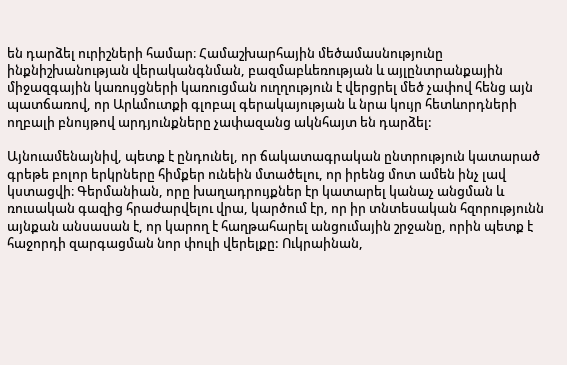են դարձել ուրիշների համար։ Համաշխարհային մեծամասնությունը ինքնիշխանության վերականգնման, բազմաբևեռության և այլընտրանքային միջազգային կառույցների կառուցման ուղղություն է վերցրել մեծ չափով հենց այն պատճառով, որ Արևմուտքի գլոբալ գերակայության և նրա կույր հետևորդների ողբալի բնույթով արդյունքները չափազանց ակնհայտ են դարձել:

Այնուամենայնիվ, պետք է ընդունել, որ ճակատագրական ընտրություն կատարած գրեթե բոլոր երկրները հիմքեր ունեին մտածելու, որ իրենց մոտ ամեն ինչ լավ կստացվի։ Գերմանիան, որը խաղադրույքներ էր կատարել կանաչ անցման և ռուսական գազից հրաժարվելու վրա, կարծում էր, որ իր տնտեսական հզորությունն այնքան անսասան է, որ կարող է հաղթահարել անցումային շրջանը, որին պետք է հաջորդի զարգացման նոր փուլի վերելքը: Ուկրաինան,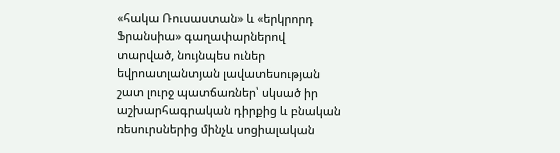«հակա Ռուսաստան» և «երկրորդ Ֆրանսիա» գաղափարներով տարված, նույնպես ուներ եվրոատլանտյան լավատեսության շատ լուրջ պատճառներ՝ սկսած իր աշխարհագրական դիրքից և բնական ռեսուրսներից մինչև սոցիալական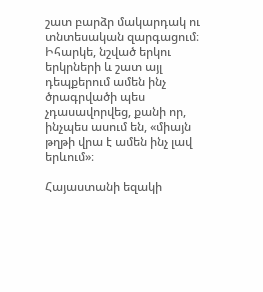շատ բարձր մակարդակ ու տնտեսական զարգացում։ Իհարկե, նշված երկու երկրների և շատ այլ դեպքերում ամեն ինչ ծրագրվածի պես չդասավորվեց, քանի որ, ինչպես ասում են, «միայն թղթի վրա է ամեն ինչ լավ երևում»։

Հայաստանի եզակի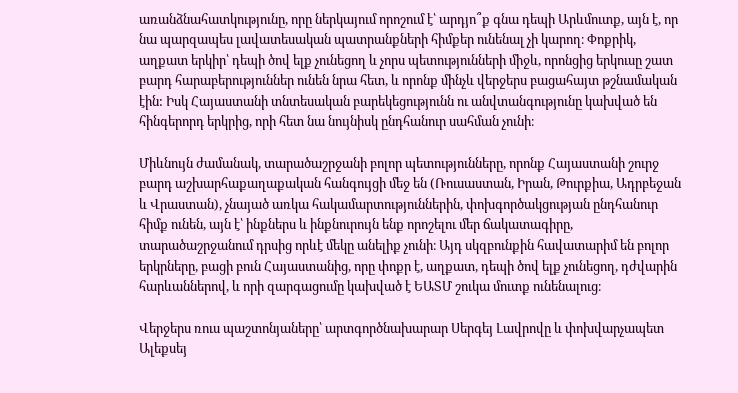առանձնահատկությունը, որը ներկայում որոշում է՝ արդյո՞ք գնա դեպի Արևմուտք, այն է, որ նա պարզապես լավատեսական պատրանքների հիմքեր ունենալ չի կարող։ Փոքրիկ, աղքատ երկիր՝ դեպի ծով ելք չունեցող և չորս պետությունների միջև, որոնցից երկուսը շատ բարդ հարաբերություններ ունեն նրա հետ, և որոնք մինչև վերջերս բացահայտ թշնամական էին: Իսկ Հայաստանի տնտեսական բարեկեցությունն ու անվտանգությունը կախված են հինգերորդ երկրից, որի հետ նա նույնիսկ ընդհանուր սահման չունի։

Միևնույն ժամանակ, տարածաշրջանի բոլոր պետությունները, որոնք Հայաստանի շուրջ բարդ աշխարհաքաղաքական հանգույցի մեջ են (Ռուսաստան, Իրան, Թուրքիա, Ադրբեջան և Վրաստան), չնայած առկա հակամարտություններին, փոխգործակցության ընդհանուր հիմք ունեն, այն է՝ ինքներս և ինքնուրույն ենք որոշելու մեր ճակատագիրը, տարածաշրջանում դրսից որևէ մեկը անելիք չունի։ Այդ սկզբունքին հավատարիմ են բոլոր երկրները, բացի բուն Հայաստանից, որը փոքր է, աղքատ, դեպի ծով ելք չունեցող, դժվարին հարևաններով, և որի զարգացումը կախված է ԵԱՏՄ շուկա մուտք ունենալուց։

Վերջերս ռուս պաշտոնյաները՝ արտգործնախարար Սերգեյ Լավրովը և փոխվարչապետ Ալեքսեյ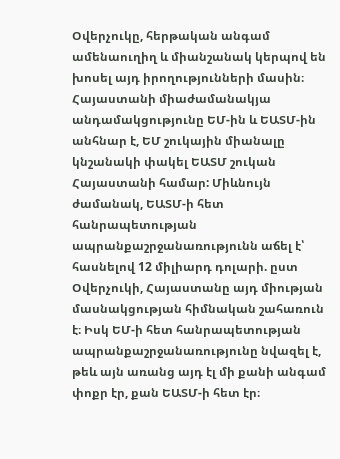Օվերչուկը, հերթական անգամ ամենաուղիղ և միանշանակ կերպով են խոսել այդ իրողությունների մասին։ Հայաստանի միաժամանակյա անդամակցությունը ԵՄ-ին և ԵԱՏՄ-ին անհնար է, ԵՄ շուկային միանալը կնշանակի փակել ԵԱՏՄ շուկան Հայաստանի համար: Միևնույն ժամանակ, ԵԱՏՄ-ի հետ հանրապետության ապրանքաշրջանառությունն աճել է՝ հասնելով 12 միլիարդ դոլարի. ըստ Օվերչուկի, Հայաստանը այդ միության մասնակցության հիմնական շահառուն է։ Իսկ ԵՄ-ի հետ հանրապետության ապրանքաշրջանառությունը նվազել է, թեև այն առանց այդ էլ մի քանի անգամ փոքր էր, քան ԵԱՏՄ-ի հետ էր։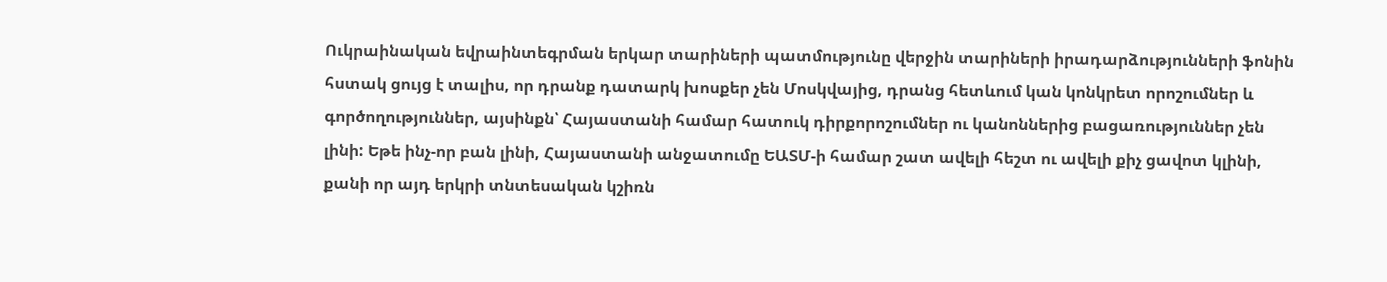Ուկրաինական եվրաինտեգրման երկար տարիների պատմությունը վերջին տարիների իրադարձությունների ֆոնին հստակ ցույց է տալիս, որ դրանք դատարկ խոսքեր չեն Մոսկվայից, դրանց հետևում կան կոնկրետ որոշումներ և գործողություններ, այսինքն՝ Հայաստանի համար հատուկ դիրքորոշումներ ու կանոններից բացառություններ չեն լինի: Եթե ինչ-որ բան լինի, Հայաստանի անջատումը ԵԱՏՄ-ի համար շատ ավելի հեշտ ու ավելի քիչ ցավոտ կլինի, քանի որ այդ երկրի տնտեսական կշիռն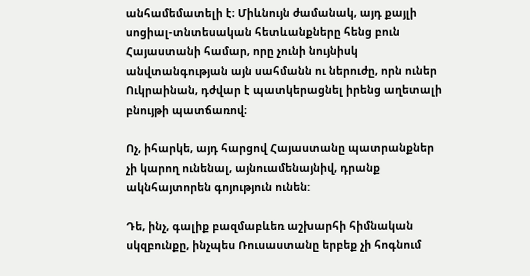անհամեմատելի է։ Միևնույն ժամանակ, այդ քայլի սոցիալ-տնտեսական հետևանքները հենց բուն Հայաստանի համար, որը չունի նույնիսկ անվտանգության այն սահմանն ու ներուժը, որն ուներ Ուկրաինան, դժվար է պատկերացնել իրենց աղետալի բնույթի պատճառով։

Ոչ, իհարկե, այդ հարցով Հայաստանը պատրանքներ չի կարող ունենալ, այնուամենայնիվ, դրանք ակնհայտորեն գոյություն ունեն:

Դե, ինչ, գալիք բազմաբևեռ աշխարհի հիմնական սկզբունքը, ինչպես Ռուսաստանը երբեք չի հոգնում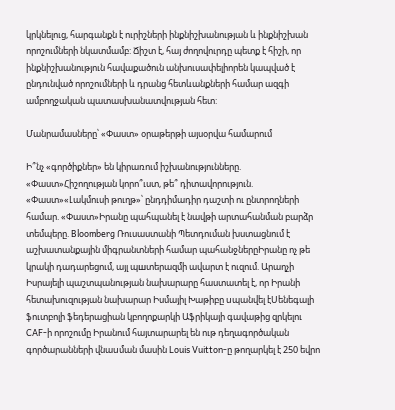կրկնելուց, հարգանքն է ուրիշների ինքնիշխանության և ինքնիշխան որոշումների նկատմամբ: Ճիշտ է, հայ ժողովուրդը պետք է հիշի, որ ինքնիշխանություն հավաքածուն անխուսափելիորեն կապված է ընդունված որոշումների և դրանց հետևանքների համար ազգի ամբողջական պատասխանատվության հետ:

Մանրամասները՝ «Փաստ» օրաթերթի այսօրվա համարում

Ի՞նչ «գործիքներ» են կիրառում իշխանությունները. «Փաստ»Հիշողության կորո՞ւստ, թե՞ դիտավորություն. «Փաստ»«Լակմուսի թուղթ»՝ ընդդիմադիր դաշտի ու ընտրողների համար. «Փաստ»Իրանը պահպանել է նավթի արտահանման բարձր տեմպերը. Bloomberg Ռուսաստանի Պետդուման խստացնում է աշխատանքային միգրանտների համար պահանջներըԻրանը ոչ թե կրակի դադարեցում, այլ պшտերազմի ավարտ է ուզում. Արաղչի Իսրայելի պաշտպանության նախարարը հաստատել է, որ Իրանի հետախուզության նախարար Իսմայիլ Խաթիբը uպանվել էՍենեգալի ֆուտբոլի ֆեդերացիան կբողոքարկի Աֆրիկայի գավաթից զրկելու CAF-ի որոշումը Իրանում հայտարարել են ութ դեղագործական գործարանների վնաuման մասին Louis Vuitton-ը թողարկել է 250 եվրո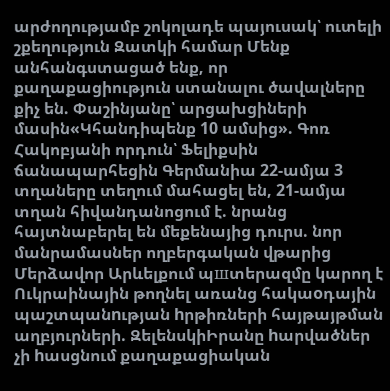արժողությամբ շոկոլադե պայուսակ՝ ուտելի շքեղություն Զատկի համար Մենք անհանգստացած ենք, որ քաղաքացիություն ստանալու ծավալները քիչ են. Փաշինյանը՝ արցախցիների մասին«Կհանդիպենք 10 ամսից». Գոռ Հակոբյանի որդուն՝ Ֆելիքսին ճանապարհեցին Գերմանիա 22-ամյա 3 տղաները տեղում մահացել են, 21-ամյա տղան հիվանդանոցում է. նրանց հայտնաբերել են մեքենայից դուրս. նոր մանրամասներ ողբերգական վթարից Մերձավոր Արևելքում պшտերազմը կարող է Ուկրաինային թողնել առանց հակաoդային պաշտպանnւթյան hրթիռների հայթայթման աղբյուրների. ԶելենսկիԻրանը hարվածներ չի hասցնում քաղաքացիական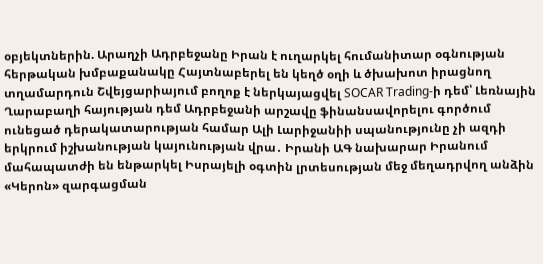օբյեկտներին. Արաղչի Ադրբեջանը Իրան է ուղարկել հումանիտար օգնության հերթական խմբաքանակը Հայտնաբերել են կեղծ օղի և ծխախոտ իրացնող տղամարդուն Շվեյցարիայում բողոք է ներկայացվել SOCAR Trading-ի դեմ՝ Լեռնային Ղարաբաղի հայության դեմ Ադրբեջանի արշավը ֆինանսավորելու գործում ունեցած դերակատարության համար Ալի Լարիջանիի սպանությունը չի ազդի երկրում իշխանության կայունության վրա․ Իրանի ԱԳ նախարար Իրանում մահապատժի են ենթարկել Իսրայելի օգտին լրտեսության մեջ մեղադրվող անձին «Կերոն» զարգացման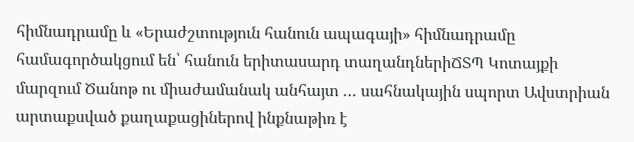հիմնադրամը և «Երաժշտություն հանուն ապագայի» հիմնադրամը համագործակցում են՝ հանուն երիտասարդ տաղանդներիՃՏՊ Կոտայքի մարզում Ծանոթ ու միաժամանակ անհայտ … սահնակային սպորտ Ավստրիան արտաքսված քաղաքացիներով ինքնաթիռ է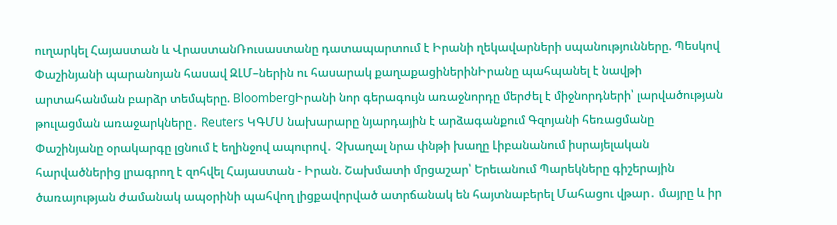ուղարկել Հայաստան և ՎրաստանՌուսաստանը դատապարտում է Իրանի ղեկավարների սպանությունները. Պեսկով Փաշինյանի պարանոյան հասավ ԶԼՄ–ներին ու հասարակ քաղաքացիներինԻրանը պահպանել է նավթի արտահանման բարձր տեմպերը. BloombergԻրանի նոր գերագույն առաջնորդը մերժել է միջնորդների՝ լարվածության թուլացման առաջարկները․ Reuters ԿԳՄՍ նախարարը նյարդային է արձագանքում Գզոյանի հեռացմանը Փաշինյանը օրակարգը լցնում է եղինջով ապուրով․ Չխաղալ նրա փնթի խաղը Լիբանանում իսրայելական հարվածներից լրագրող է զոհվել Հայաստան - Իրան. Շախմատի մրցաշար՝ Երեւանում Պարեկները գիշերային ծառայության ժամանակ ապօրինի պահվող լիցքավորված ատրճանակ են հայտնաբերել Մահացու վթար․ մայրը և իր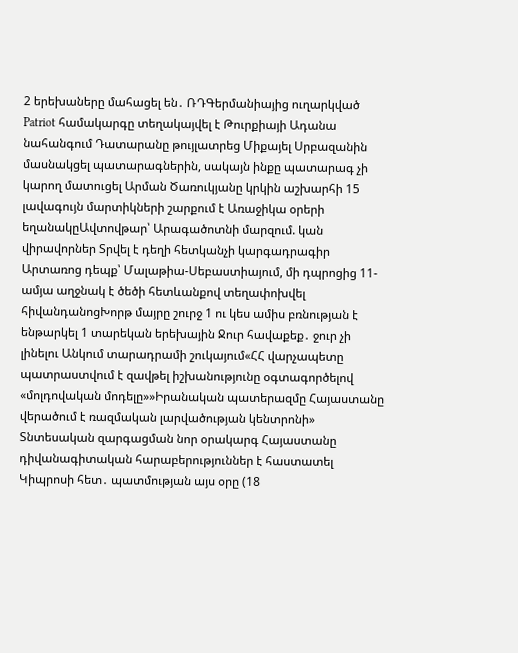2 երեխաները մահացել են․ ՌԴԳերմանիայից ուղարկված Patriot համակարգը տեղակայվել է Թուրքիայի Ադանա նահանգում Դատարանը թույլատրեց Միքայել Սրբազանին մասնակցել պատարագներին, սակայն ինքը պատարագ չի կարող մատուցել Արման Ծառուկյանը կրկին աշխարհի 15 լավագույն մարտիկների շարքում է Առաջիկա օրերի եղանակըԱվտովթար՝ Արագածոտնի մարզում. կան վիրավորներ Տրվել է դեղի հետկանչի կարգադրագիր Արտառոց դեպք՝ Մալաթիա-Սեբաստիայում, մի դպրոցից 11-ամյա աղջնակ է ծեծի հետևանքով տեղափոխվել հիվանդանոցԽորթ մայրը շուրջ 1 ու կես ամիս բռնության է ենթարկել 1 տարեկան երեխային Ջուր հավաքեք․ ջուր չի լինելու Անկում տարադրամի շուկայում«ՀՀ վարչապետը պատրաստվում է զավթել իշխանությունը օգտագործելով «մոլդովական մոդելը»»Իրանական պատերազմը Հայաստանը վերածում է ռազմական լարվածության կենտրոնի»  Տնտեսական զարգացման նոր օրակարգ Հայաստանը դիվանագիտական հարաբերություններ է հաստատել Կիպրոսի հետ․ պատմության այս օրը (18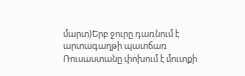մարտ)Երբ ջուրը դառնում է արտագաղթի պատճառ Ռուսաստանը փոխում է մուտքի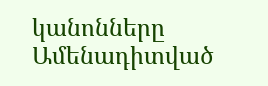կանոնները
Ամենադիտված